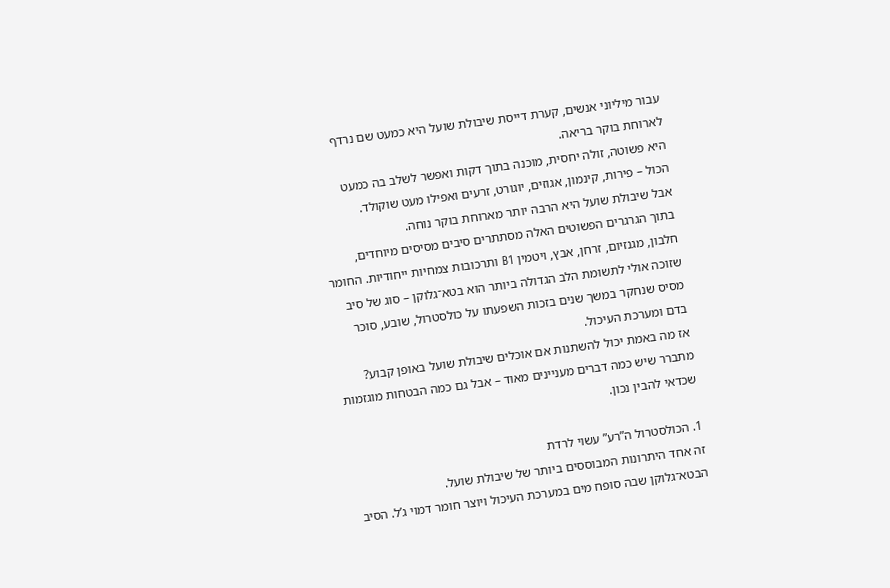עבור מיליוני אנשים, קערת דייסת שיבולת שועל היא כמעט שם נרדף לארוחת בוקר בריאה.
היא פשוטה, זולה יחסית, מוכנה בתוך דקות ואפשר לשלב בה כמעט הכול – פירות, קינמון, אגוזים, יוגורט, זרעים ואפילו מעט שוקולד.
אבל שיבולת שועל היא הרבה יותר מארוחת בוקר נוחה.
בתוך הגרגרים הפשוטים האלה מסתתרים סיבים מסיסים מיוחדים, חלבון, מגנזיום, זרחן, אבץ, ויטמין B1 ותרכובות צמחיות ייחודיות. החומר שזוכה אולי לתשומת הלב הגדולה ביותר הוא בטא־גלוקן – סוג של סיב מסיס שנחקר במשך שנים בזכות השפעתו על כולסטרול, שובע, סוכר בדם ומערכת העיכול.
אז מה באמת יכול להשתנות אם אוכלים שיבולת שועל באופן קבוע?
מתברר שיש כמה דברים מעניינים מאוד – אבל גם כמה הבטחות מוגזמות שכדאי להבין נכון.

1. הכולסטרול ה”רע” עשוי לרדת
זה אחד היתרונות המבוססים ביותר של שיבולת שועל.
הבטא־גלוקן שבה סופח מים במערכת העיכול ויוצר חומר דמוי ג’ל. הסיב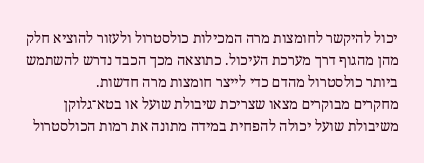יכול להיקשר לחומצות מרה המכילות כולסטרול ולעזור להוציא חלק מהן מהגוף דרך מערכת העיכול. כתוצאה מכך הכבד נדרש להשתמש ביותר כולסטרול מהדם כדי לייצר חומצות מרה חדשות.
מחקרים מבוקרים מצאו שצריכת שיבולת שועל או בטא־גלוקן משיבולת שועל יכולה להפחית במידה מתונה את רמות הכולסטרול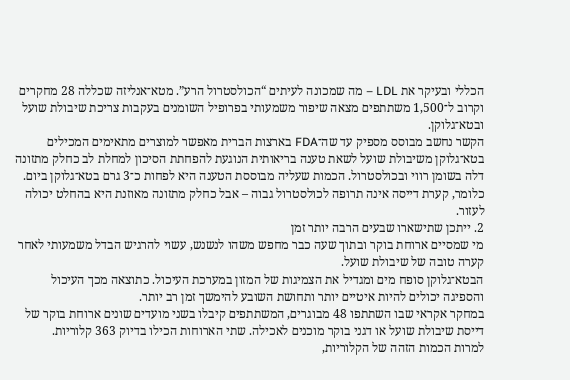הכללי ובעיקר את LDL – מה שמכונה לעיתים “הכולסטרול הרע”. מטא־אנליזה שכללה 28 מחקרים וקרוב ל־1,500 משתתפים מצאה שיפור משמעותי בפרופיל השומנים בעקבות צריכת שיבולת שועל ובטא־גלוקן.
הקשר נחשב מבוסס מספיק עד שה־FDA בארצות הברית מאפשר למוצרים מתאימים המכילים בטא־גלוקן משיבולת שועל לשאת טענה בריאותית הנוגעת להפחתת הסיכון למחלת לב כחלק מתזונה דלה בשומן רווי ובכולסטרול. הכמות שעליה מבוססת הטענה היא לפחות כ־3 גרם בטא־גלוקן ביום.
כלומר, קערת דייסה אינה תרופה לכולסטרול גבוה – אבל כחלק מתזונה מאוזנת היא בהחלט יכולה לעזור.
2. ייתכן שתישארו שבעים הרבה יותר זמן
מי שמסיים ארוחת בוקר ובתוך שעה כבר מחפש משהו לנשנש, עשוי להרגיש הבדל משמעותי לאחר קערה טובה של שיבולת שועל.
הבטא־גלוקן סופח מים ומגדיל את הצמיגות של המזון במערכת העיכול. כתוצאה מכך העיכול והספיגה יכולים להיות איטיים יותר ותחושת השובע להימשך זמן רב יותר.
במחקר אקראי שבו השתתפו 48 מבוגרים, המשתתפים קיבלו בשני מועדים שונים ארוחת בוקר של דייסת שיבולת שועל או דגני בוקר מוכנים לאכילה. שתי הארוחות הכילו בדיוק 363 קלוריות.
למרות הכמות הזהה של הקלוריות,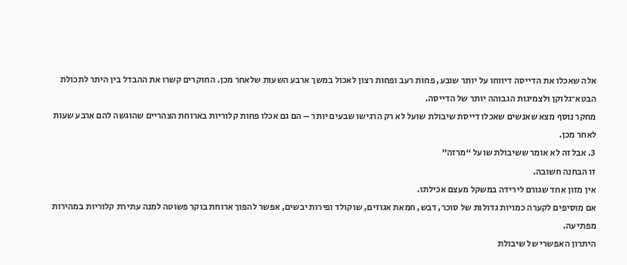אלה שאכלו את הדייסה דיווחו על יותר שובע, פחות רעב ופחות רצון לאכול במשך ארבע השעות שלאחר מכן. החוקרים קשרו את ההבדל בין היתר לתכולת הבטא־גלוקן ולצמיגות הגבוהה יותר של הדייסה.
מחקר נוסף מצא שאנשים שאכלו דייסת שיבולת שועל לא רק הרגישו שבעים יותר – הם גם אכלו פחות קלוריות בארוחת הצהריים שהוגשה להם ארבע שעות לאחר מכן.
3. אבל זה לא אומר ששיבולת שועל “מרזה”
זו הבחנה חשובה.
אין מזון אחד שגורם לירידה במשקל מעצם אכילתו.
אם מוסיפים לקערה כמויות גדולות של סוכר, דבש, חמאת אגוזים, שוקולד ופירות יבשים, אפשר להפוך ארוחת בוקר פשוטה למנה עתירת קלוריות במהירות מפתיעה.
היתרון האפשרי של שיבולת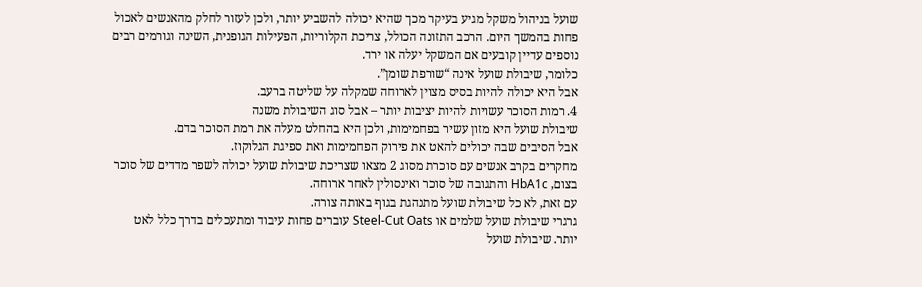שועל בניהול משקל מגיע בעיקר מכך שהיא יכולה להשביע יותר, ולכן לעזור לחלק מהאנשים לאכול פחות בהמשך היום. הרכב התזונה הכולל, צריכת הקלוריות, הפעילות הגופנית, השינה וגורמים רבים נוספים עדיין קובעים אם המשקל יעלה או ירד.
כלומר, שיבולת שועל אינה “שורפת שומן”.
אבל היא יכולה להיות בסיס מצוין לארוחה שמקלה על שליטה ברעב.
4. רמות הסוכר עשויות להיות יציבות יותר – אבל סוג השיבולת משנה
שיבולת שועל היא מזון עשיר בפחמימות, ולכן היא בהחלט מעלה את רמת הסוכר בדם.
אבל הסיבים שבה יכולים להאט את פירוק הפחמימות ואת ספיגת הגלוקוז.
מחקרים בקרב אנשים עם סוכרת מסוג 2 מצאו שצריכת שיבולת שועל יכולה לשפר מדדים של סוכר בצום, HbA1c והתגובה של סוכר ואינסולין לאחר ארוחה.
עם זאת, לא כל שיבולת שועל מתנהגת בגוף באותה צורה.
גרגרי שיבולת שועל שלמים או Steel-Cut Oats עוברים פחות עיבוד ומתעכלים בדרך כלל לאט יותר. שיבולת שועל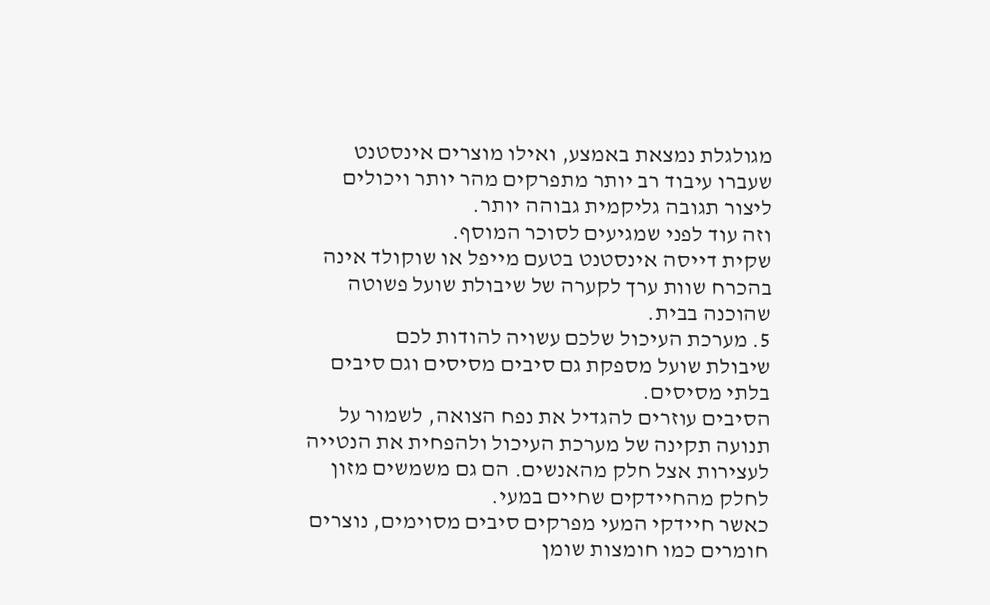מגולגלת נמצאת באמצע, ואילו מוצרים אינסטנט שעברו עיבוד רב יותר מתפרקים מהר יותר ויכולים ליצור תגובה גליקמית גבוהה יותר.
וזה עוד לפני שמגיעים לסוכר המוסף.
שקית דייסה אינסטנט בטעם מייפל או שוקולד אינה בהכרח שוות ערך לקערה של שיבולת שועל פשוטה שהוכנה בבית.
5. מערכת העיכול שלכם עשויה להודות לכם
שיבולת שועל מספקת גם סיבים מסיסים וגם סיבים בלתי מסיסים.
הסיבים עוזרים להגדיל את נפח הצואה, לשמור על תנועה תקינה של מערכת העיכול ולהפחית את הנטייה לעצירות אצל חלק מהאנשים. הם גם משמשים מזון לחלק מהחיידקים שחיים במעי.
כאשר חיידקי המעי מפרקים סיבים מסוימים, נוצרים חומרים כמו חומצות שומן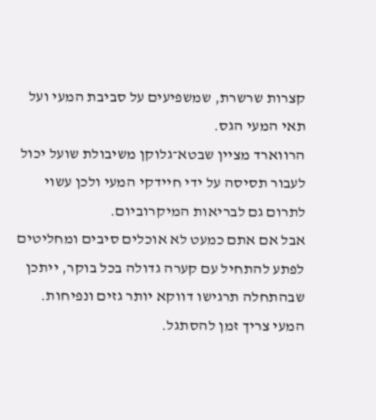קצרות שרשרת, שמשפיעים על סביבת המעי ועל תאי המעי הגס.
הרווארד מציין שבטא־גלוקן משיבולת שועל יכול לעבור תסיסה על ידי חיידקי המעי ולכן עשוי לתרום גם לבריאות המיקרוביום.
אבל אם אתם כמעט לא אוכלים סיבים ומחליטים לפתע להתחיל עם קערה גדולה בכל בוקר, ייתכן שבהתחלה תרגישו דווקא יותר גזים ונפיחות.
המעי צריך זמן להסתגל.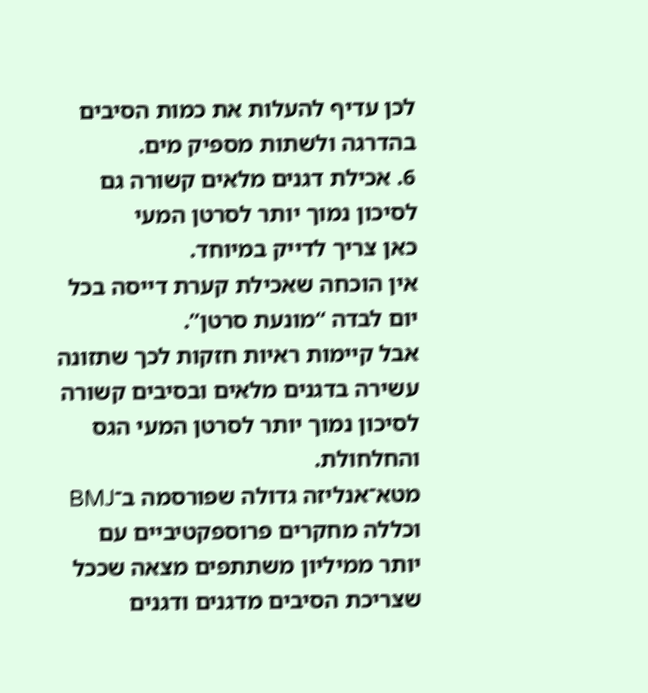לכן עדיף להעלות את כמות הסיבים בהדרגה ולשתות מספיק מים.
6. אכילת דגנים מלאים קשורה גם לסיכון נמוך יותר לסרטן המעי
כאן צריך לדייק במיוחד.
אין הוכחה שאכילת קערת דייסה בכל יום לבדה “מונעת סרטן”.
אבל קיימות ראיות חזקות לכך שתזונה עשירה בדגנים מלאים ובסיבים קשורה לסיכון נמוך יותר לסרטן המעי הגס והחלחולת.
מטא־אנליזה גדולה שפורסמה ב־BMJ וכללה מחקרים פרוספקטיביים עם יותר ממיליון משתתפים מצאה שככל שצריכת הסיבים מדגנים ודגנים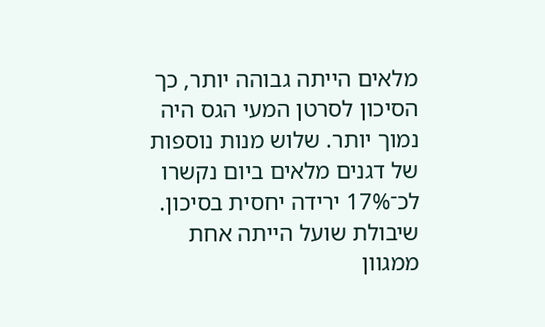מלאים הייתה גבוהה יותר, כך הסיכון לסרטן המעי הגס היה נמוך יותר. שלוש מנות נוספות של דגנים מלאים ביום נקשרו לכ־17% ירידה יחסית בסיכון. שיבולת שועל הייתה אחת ממגוון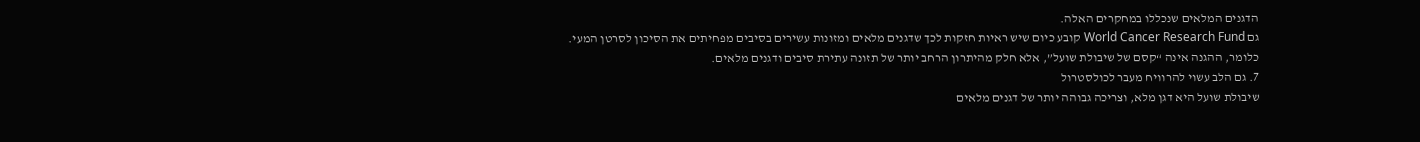הדגנים המלאים שנכללו במחקרים האלה.
גם World Cancer Research Fund קובע כיום שיש ראיות חזקות לכך שדגנים מלאים ומזונות עשירים בסיבים מפחיתים את הסיכון לסרטן המעי.
כלומר, ההגנה אינה “קסם של שיבולת שועל”, אלא חלק מהיתרון הרחב יותר של תזונה עתירת סיבים ודגנים מלאים.
7. גם הלב עשוי להרוויח מעבר לכולסטרול
שיבולת שועל היא דגן מלא, וצריכה גבוהה יותר של דגנים מלאים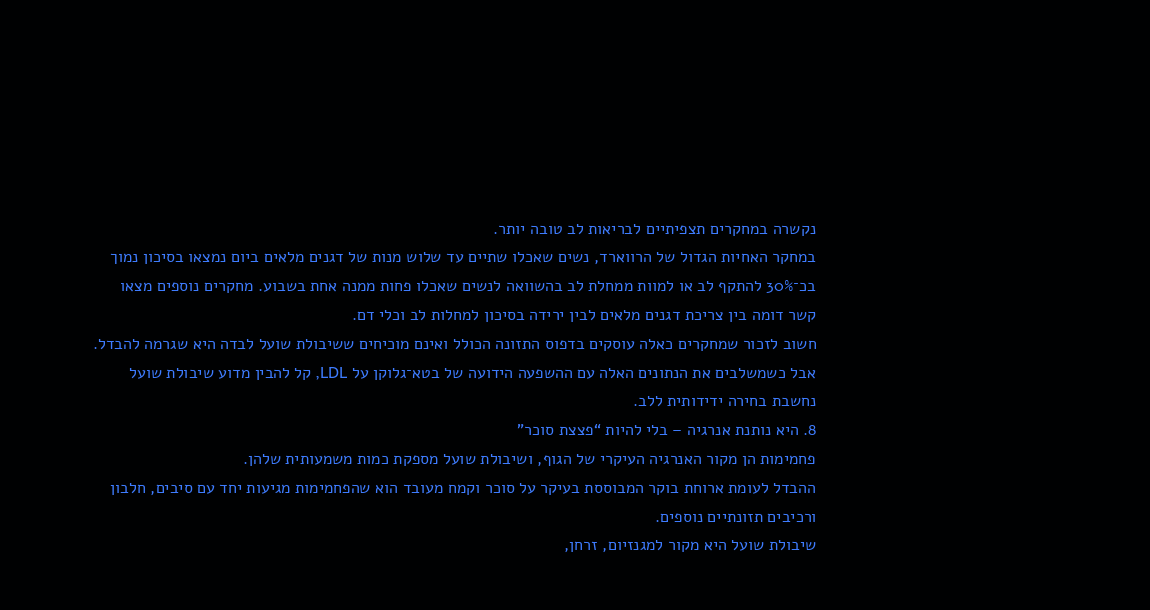נקשרה במחקרים תצפיתיים לבריאות לב טובה יותר.
במחקר האחיות הגדול של הרווארד, נשים שאכלו שתיים עד שלוש מנות של דגנים מלאים ביום נמצאו בסיכון נמוך בכ־30% להתקף לב או למוות ממחלת לב בהשוואה לנשים שאכלו פחות ממנה אחת בשבוע. מחקרים נוספים מצאו קשר דומה בין צריכת דגנים מלאים לבין ירידה בסיכון למחלות לב וכלי דם.
חשוב לזכור שמחקרים כאלה עוסקים בדפוס התזונה הכולל ואינם מוכיחים ששיבולת שועל לבדה היא שגרמה להבדל.
אבל כשמשלבים את הנתונים האלה עם ההשפעה הידועה של בטא־גלוקן על LDL, קל להבין מדוע שיבולת שועל נחשבת בחירה ידידותית ללב.
8. היא נותנת אנרגיה – בלי להיות “פצצת סוכר”
פחמימות הן מקור האנרגיה העיקרי של הגוף, ושיבולת שועל מספקת כמות משמעותית שלהן.
ההבדל לעומת ארוחת בוקר המבוססת בעיקר על סוכר וקמח מעובד הוא שהפחמימות מגיעות יחד עם סיבים, חלבון ורכיבים תזונתיים נוספים.
שיבולת שועל היא מקור למגנזיום, זרחן,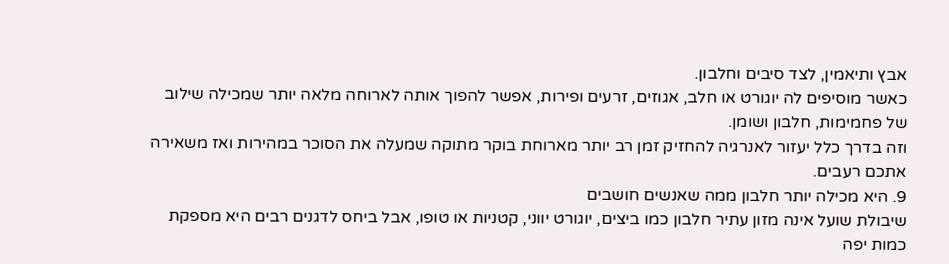אבץ ותיאמין, לצד סיבים וחלבון.
כאשר מוסיפים לה יוגורט או חלב, אגוזים, זרעים ופירות, אפשר להפוך אותה לארוחה מלאה יותר שמכילה שילוב של פחמימות, חלבון ושומן.
וזה בדרך כלל יעזור לאנרגיה להחזיק זמן רב יותר מארוחת בוקר מתוקה שמעלה את הסוכר במהירות ואז משאירה אתכם רעבים.
9. היא מכילה יותר חלבון ממה שאנשים חושבים
שיבולת שועל אינה מזון עתיר חלבון כמו ביצים, יוגורט יווני, קטניות או טופו, אבל ביחס לדגנים רבים היא מספקת כמות יפה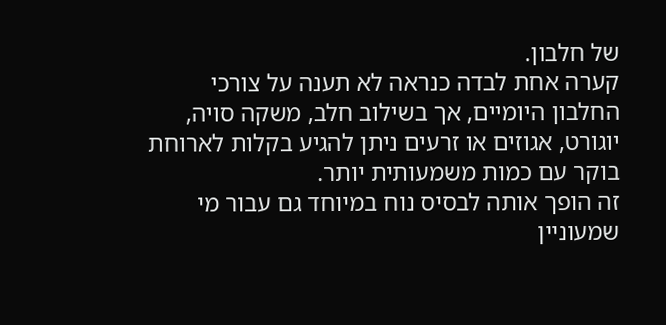של חלבון.
קערה אחת לבדה כנראה לא תענה על צורכי החלבון היומיים, אך בשילוב חלב, משקה סויה, יוגורט, אגוזים או זרעים ניתן להגיע בקלות לארוחת בוקר עם כמות משמעותית יותר.
זה הופך אותה לבסיס נוח במיוחד גם עבור מי שמעוניין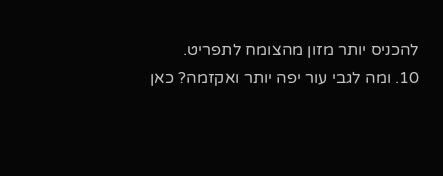להכניס יותר מזון מהצומח לתפריט.
10. ומה לגבי עור יפה יותר ואקזמה? כאן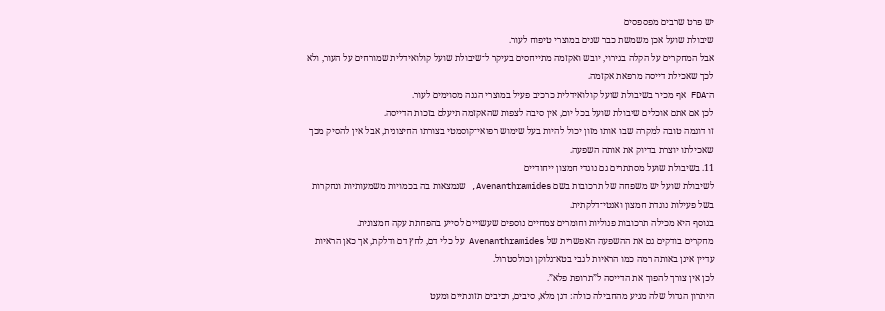יש פרט שרבים מפספסים
שיבולת שועל אכן משמשת כבר שנים במוצרי טיפוח לעור.
אבל המחקרים על הקלה בגירוי, יובש ואקזמה מתייחסים בעיקר ל־שיבולת שועל קולואידלית שמורחים על העור, ולא לכך שאכילת דייסה מרפאת אקזמה.
ה־FDA אף מכיר בשיבולת שועל קולואידלית כרכיב פעיל במוצרי הגנה מסוימים לעור.
לכן אם אתם אוכלים שיבולת שועל בכל יום, אין סיבה לצפות שהאקזמה תיעלם בזכות הדייסה.
זו דוגמה טובה למקרה שבו אותו מזון יכול להיות בעל שימוש רפואי־קוסמטי בצורתו החיצונית, אבל אין להסיק מכך שאכילתו יוצרת בדיוק את אותה השפעה.
11. בשיבולת שועל מסתתרים גם נוגדי חמצון ייחודיים
לשיבולת שועל יש משפחה של תרכובות בשם Avenanthramides, שנמצאות בה בכמויות משמעותיות ונחקרות בשל פעילות נוגדת חמצון ואנטי־דלקתית.
בנוסף היא מכילה תרכובות פנוליות וחומרים צמחיים נוספים שעשויים לסייע בהפחתת עקה חמצונית.
מחקרים בודקים גם את ההשפעה האפשרית של Avenanthramides על כלי דם, לחץ דם ודלקת, אך כאן הראיות עדיין אינן באותה רמה כמו הראיות לגבי בטא־גלוקן וכולסטרול.
לכן אין צורך להפוך את הדייסה ל”תרופת פלא”.
היתרון הגדול שלה מגיע מהחבילה כולה: דגן מלא, סיבים, רכיבים תזונתיים ומעט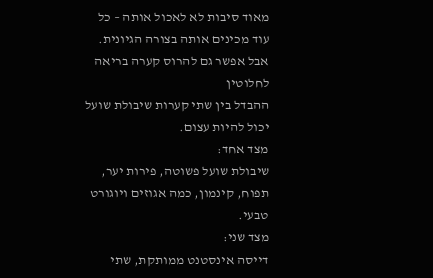מאוד סיבות לא לאכול אותה – כל עוד מכינים אותה בצורה הגיונית.
אבל אפשר גם להרוס קערה בריאה לחלוטין
ההבדל בין שתי קערות שיבולת שועל יכול להיות עצום.
מצד אחד:
שיבולת שועל פשוטה, פירות יער, תפוח, קינמון, כמה אגוזים ויוגורט טבעי.
מצד שני:
דייסה אינסטנט ממותקת, שתי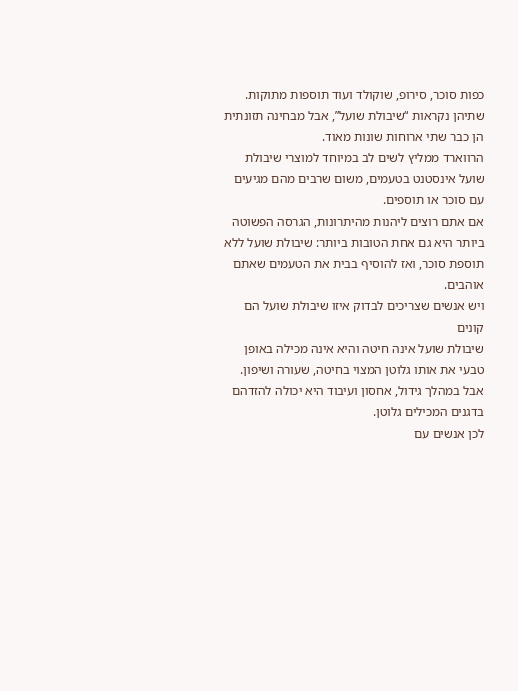כפות סוכר, סירופ, שוקולד ועוד תוספות מתוקות.
שתיהן נקראות “שיבולת שועל”, אבל מבחינה תזונתית הן כבר שתי ארוחות שונות מאוד.
הרווארד ממליץ לשים לב במיוחד למוצרי שיבולת שועל אינסטנט בטעמים, משום שרבים מהם מגיעים עם סוכר או תוספים.
אם אתם רוצים ליהנות מהיתרונות, הגרסה הפשוטה ביותר היא גם אחת הטובות ביותר: שיבולת שועל ללא תוספת סוכר, ואז להוסיף בבית את הטעמים שאתם אוהבים.
ויש אנשים שצריכים לבדוק איזו שיבולת שועל הם קונים
שיבולת שועל אינה חיטה והיא אינה מכילה באופן טבעי את אותו גלוטן המצוי בחיטה, שעורה ושיפון.
אבל במהלך גידול, אחסון ועיבוד היא יכולה להזדהם בדגנים המכילים גלוטן.
לכן אנשים עם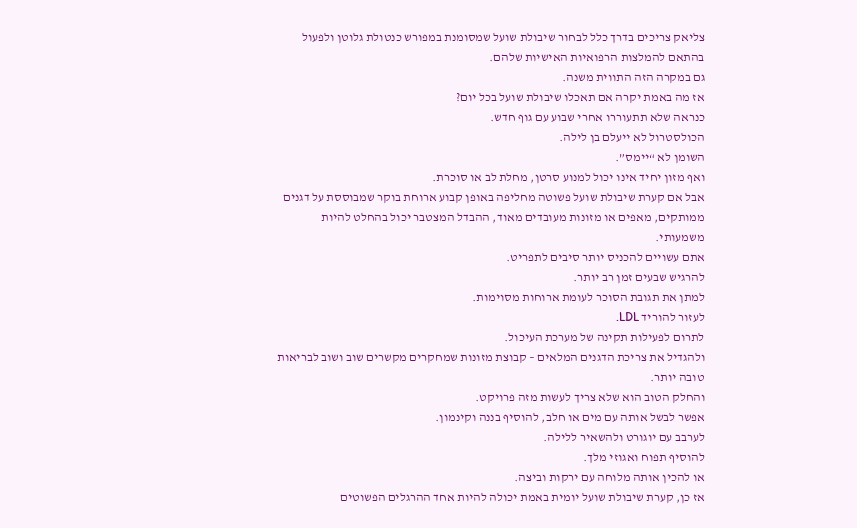צליאק צריכים בדרך כלל לבחור שיבולת שועל שמסומנת במפורש כנטולת גלוטן ולפעול בהתאם להמלצות הרפואיות האישיות שלהם.
גם במקרה הזה התווית משנה.
אז מה באמת יקרה אם תאכלו שיבולת שועל בכל יום?
כנראה שלא תתעוררו אחרי שבוע עם גוף חדש.
הכולסטרול לא ייעלם בן לילה.
השומן לא “יימס”.
ואף מזון יחיד אינו יכול למנוע סרטן, מחלת לב או סוכרת.
אבל אם קערת שיבולת שועל פשוטה מחליפה באופן קבוע ארוחת בוקר שמבוססת על דגנים ממותקים, מאפים או מזונות מעובדים מאוד, ההבדל המצטבר יכול בהחלט להיות משמעותי.
אתם עשויים להכניס יותר סיבים לתפריט.
להרגיש שבעים זמן רב יותר.
למתן את תגובת הסוכר לעומת ארוחות מסוימות.
לעזור להוריד LDL.
לתרום לפעילות תקינה של מערכת העיכול.
ולהגדיל את צריכת הדגנים המלאים – קבוצת מזונות שמחקרים מקשרים שוב ושוב לבריאות טובה יותר.
והחלק הטוב הוא שלא צריך לעשות מזה פרויקט.
אפשר לבשל אותה עם מים או חלב, להוסיף בננה וקינמון.
לערבב עם יוגורט ולהשאיר ללילה.
להוסיף תפוח ואגוזי מלך.
או להכין אותה מלוחה עם ירקות וביצה.
אז כן, קערת שיבולת שועל יומית באמת יכולה להיות אחד ההרגלים הפשוטים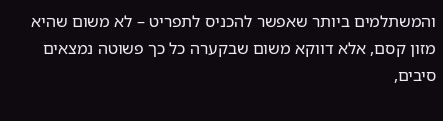והמשתלמים ביותר שאפשר להכניס לתפריט – לא משום שהיא מזון קסם, אלא דווקא משום שבקערה כל כך פשוטה נמצאים סיבים,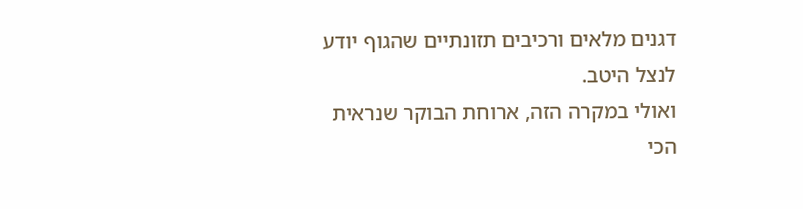דגנים מלאים ורכיבים תזונתיים שהגוף יודע לנצל היטב.
ואולי במקרה הזה, ארוחת הבוקר שנראית הכי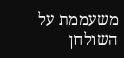משעממת על השולחן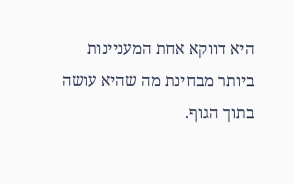היא דווקא אחת המעניינות ביותר מבחינת מה שהיא עושה בתוך הגוף.